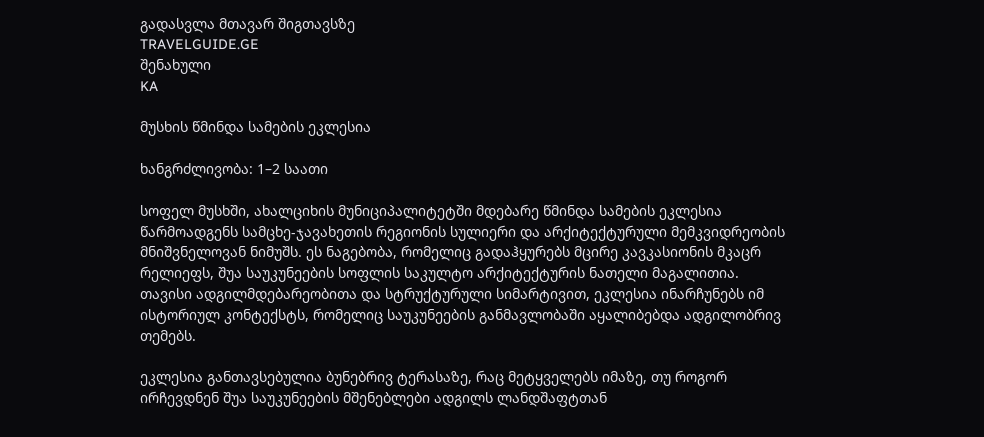გადასვლა მთავარ შიგთავსზე
TRAVELGUIDE.GE
შენახული
KA

მუსხის წმინდა სამების ეკლესია

ხანგრძლივობა: 1–2 საათი

სოფელ მუსხში, ახალციხის მუნიციპალიტეტში მდებარე წმინდა სამების ეკლესია წარმოადგენს სამცხე-ჯავახეთის რეგიონის სულიერი და არქიტექტურული მემკვიდრეობის მნიშვნელოვან ნიმუშს. ეს ნაგებობა, რომელიც გადაჰყურებს მცირე კავკასიონის მკაცრ რელიეფს, შუა საუკუნეების სოფლის საკულტო არქიტექტურის ნათელი მაგალითია. თავისი ადგილმდებარეობითა და სტრუქტურული სიმარტივით, ეკლესია ინარჩუნებს იმ ისტორიულ კონტექსტს, რომელიც საუკუნეების განმავლობაში აყალიბებდა ადგილობრივ თემებს.

ეკლესია განთავსებულია ბუნებრივ ტერასაზე, რაც მეტყველებს იმაზე, თუ როგორ ირჩევდნენ შუა საუკუნეების მშენებლები ადგილს ლანდშაფტთან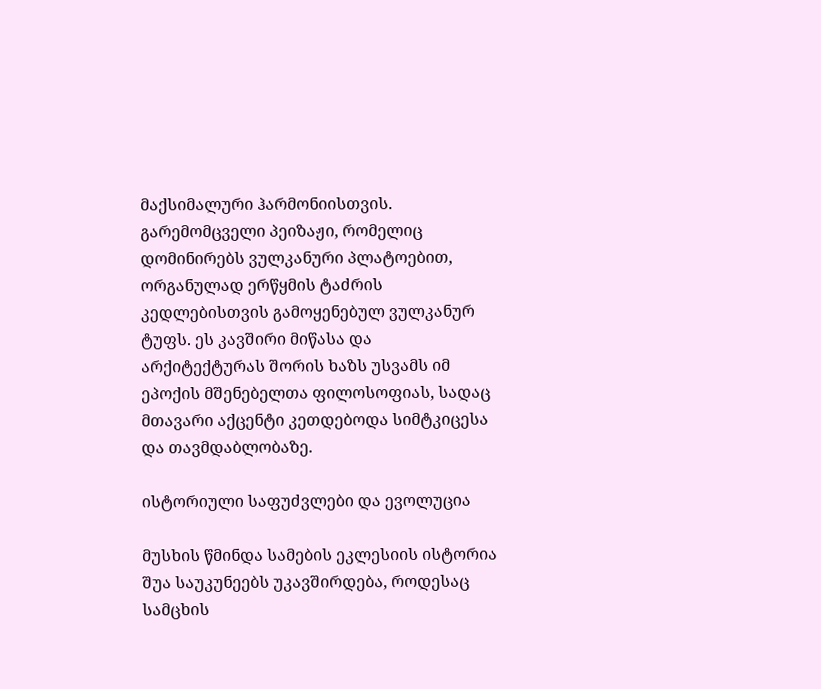მაქსიმალური ჰარმონიისთვის. გარემომცველი პეიზაჟი, რომელიც დომინირებს ვულკანური პლატოებით, ორგანულად ერწყმის ტაძრის კედლებისთვის გამოყენებულ ვულკანურ ტუფს. ეს კავშირი მიწასა და არქიტექტურას შორის ხაზს უსვამს იმ ეპოქის მშენებელთა ფილოსოფიას, სადაც მთავარი აქცენტი კეთდებოდა სიმტკიცესა და თავმდაბლობაზე.

ისტორიული საფუძვლები და ევოლუცია

მუსხის წმინდა სამების ეკლესიის ისტორია შუა საუკუნეებს უკავშირდება, როდესაც სამცხის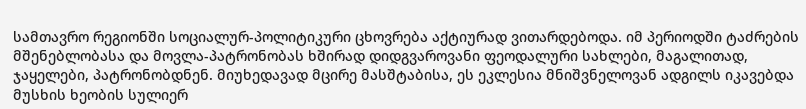სამთავრო რეგიონში სოციალურ-პოლიტიკური ცხოვრება აქტიურად ვითარდებოდა. იმ პერიოდში ტაძრების მშენებლობასა და მოვლა-პატრონობას ხშირად დიდგვაროვანი ფეოდალური სახლები, მაგალითად, ჯაყელები, პატრონობდნენ. მიუხედავად მცირე მასშტაბისა, ეს ეკლესია მნიშვნელოვან ადგილს იკავებდა მუსხის ხეობის სულიერ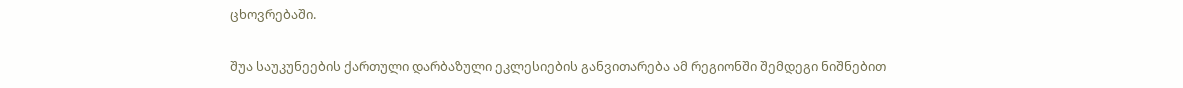ცხოვრებაში.

შუა საუკუნეების ქართული დარბაზული ეკლესიების განვითარება ამ რეგიონში შემდეგი ნიშნებით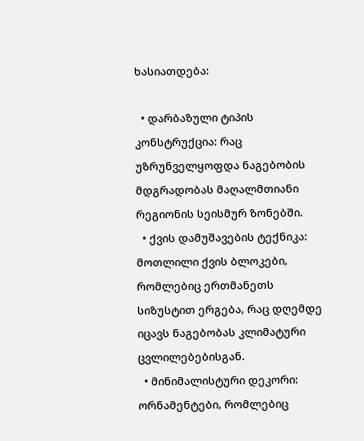ხასიათდება:

  • დარბაზული ტიპის კონსტრუქცია: რაც უზრუნველყოფდა ნაგებობის მდგრადობას მაღალმთიანი რეგიონის სეისმურ ზონებში.
  • ქვის დამუშავების ტექნიკა: მოთლილი ქვის ბლოკები, რომლებიც ერთმანეთს სიზუსტით ერგება, რაც დღემდე იცავს ნაგებობას კლიმატური ცვლილებებისგან.
  • მინიმალისტური დეკორი: ორნამენტები, რომლებიც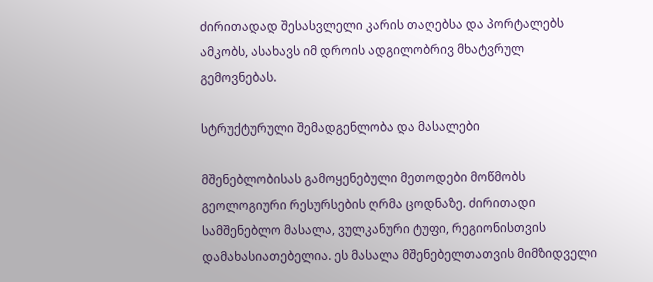ძირითადად შესასვლელი კარის თაღებსა და პორტალებს ამკობს, ასახავს იმ დროის ადგილობრივ მხატვრულ გემოვნებას.

სტრუქტურული შემადგენლობა და მასალები

მშენებლობისას გამოყენებული მეთოდები მოწმობს გეოლოგიური რესურსების ღრმა ცოდნაზე. ძირითადი სამშენებლო მასალა, ვულკანური ტუფი, რეგიონისთვის დამახასიათებელია. ეს მასალა მშენებელთათვის მიმზიდველი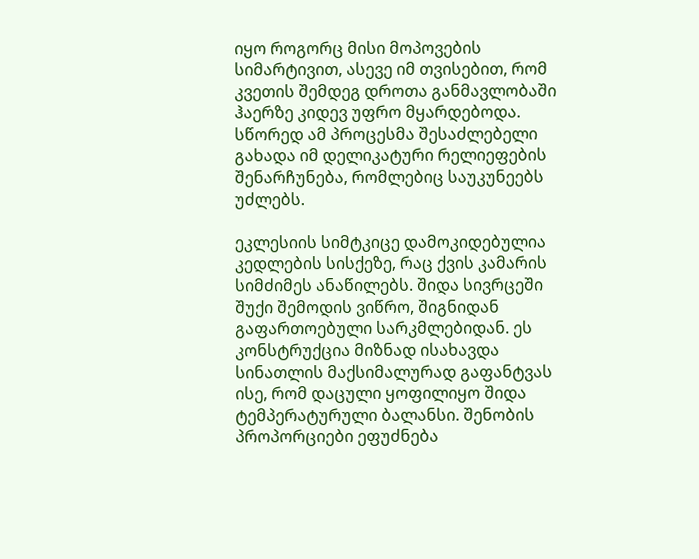იყო როგორც მისი მოპოვების სიმარტივით, ასევე იმ თვისებით, რომ კვეთის შემდეგ დროთა განმავლობაში ჰაერზე კიდევ უფრო მყარდებოდა. სწორედ ამ პროცესმა შესაძლებელი გახადა იმ დელიკატური რელიეფების შენარჩუნება, რომლებიც საუკუნეებს უძლებს.

ეკლესიის სიმტკიცე დამოკიდებულია კედლების სისქეზე, რაც ქვის კამარის სიმძიმეს ანაწილებს. შიდა სივრცეში შუქი შემოდის ვიწრო, შიგნიდან გაფართოებული სარკმლებიდან. ეს კონსტრუქცია მიზნად ისახავდა სინათლის მაქსიმალურად გაფანტვას ისე, რომ დაცული ყოფილიყო შიდა ტემპერატურული ბალანსი. შენობის პროპორციები ეფუძნება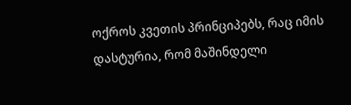ოქროს კვეთის პრინციპებს, რაც იმის დასტურია, რომ მაშინდელი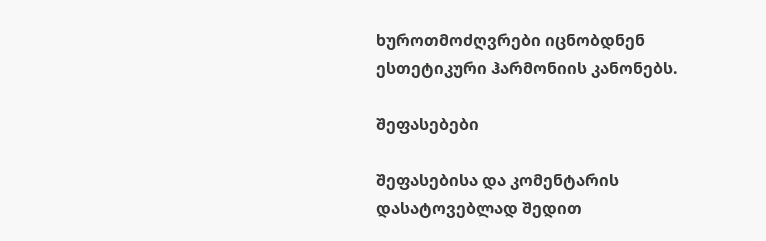ხუროთმოძღვრები იცნობდნენ ესთეტიკური ჰარმონიის კანონებს.

შეფასებები

შეფასებისა და კომენტარის დასატოვებლად შედით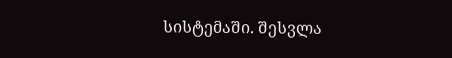სისტემაში. შესვლა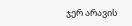ჯერ არავის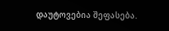დაუტოვებია შეფასება.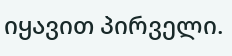იყავით პირველი.